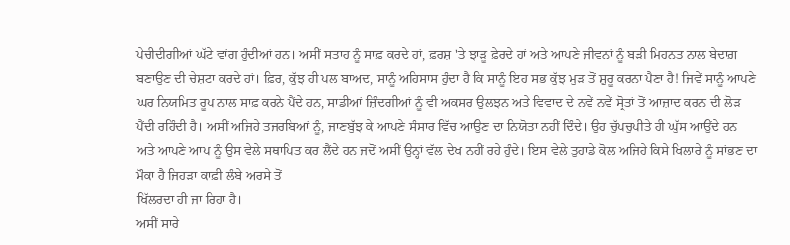ਪੇਚੀਦੀਗੀਆਂ ਘੱਟੇ ਵਾਂਗ ਹੁੰਦੀਆਂ ਹਨ। ਅਸੀਂ ਸਤਾਹ ਨੂੰ ਸਾਫ਼ ਕਰਦੇ ਹਾਂ, ਫ਼ਰਸ਼ 'ਤੇ ਝਾੜੂ ਫ਼ੇਰਦੇ ਹਾਂ ਅਤੇ ਆਪਣੇ ਜੀਵਨਾਂ ਨੂੰ ਬੜੀ ਮਿਹਨਤ ਨਾਲ ਬੇਦਾਗ਼ ਬਣਾਉਣ ਦੀ ਚੇਸ਼ਟਾ ਕਰਦੇ ਹਾਂ। ਫ਼ਿਰ, ਕੁੱਝ ਹੀ ਪਲ ਬਾਅਦ, ਸਾਨੂੰ ਅਹਿਸਾਸ ਹੁੰਦਾ ਹੈ ਕਿ ਸਾਨੂੰ ਇਹ ਸਭ ਕੁੱਝ ਮੁੜ ਤੋਂ ਸ਼ੁਰੂ ਕਰਨਾ ਪੈਣਾ ਹੈ! ਜਿਵੇਂ ਸਾਨੂੰ ਆਪਣੇ ਘਰ ਨਿਯਮਿਤ ਰੂਪ ਨਾਲ ਸਾਫ਼ ਕਰਨੇ ਪੈਂਦੇ ਹਨ, ਸਾਡੀਆਂ ਜ਼ਿੰਦਗੀਆਂ ਨੂੰ ਵੀ ਅਕਸਰ ਉਲਝਨ ਅਤੇ ਵਿਵਾਦ ਦੇ ਨਵੇਂ ਨਵੇਂ ਸ੍ਰੋਤਾਂ ਤੋਂ ਆਜ਼ਾਦ ਕਰਨ ਦੀ ਲੋੜ ਪੈਂਦੀ ਰਹਿੰਦੀ ਹੈ। ਅਸੀਂ ਅਜਿਹੇ ਤਜਰਬਿਆਂ ਨੂੰ, ਜਾਣਬੁੱਝ ਕੇ ਆਪਣੇ ਸੰਸਾਰ ਵਿੱਚ ਆਉਣ ਦਾ ਨਿਯੋਤਾ ਨਹੀਂ ਦਿੰਦੇ। ਉਹ ਚੁੱਪਚੁਪੀਤੇ ਹੀ ਘੁੱਸ ਆਉਂਦੇ ਹਨ ਅਤੇ ਆਪਣੇ ਆਪ ਨੂੰ ਉਸ ਵੇਲੇ ਸਥਾਪਿਤ ਕਰ ਲੈਂਦੇ ਹਨ ਜਦੋਂ ਅਸੀਂ ਉਨ੍ਹਾਂ ਵੱਲ ਦੇਖ ਨਹੀਂ ਰਹੇ ਹੁੰਦੇ। ਇਸ ਵੇਲੇ ਤੁਹਾਡੇ ਕੋਲ ਅਜਿਹੇ ਕਿਸੇ ਖਿਲਾਰੇ ਨੂੰ ਸਾਂਭਣ ਦਾ ਮੌਕਾ ਹੈ ਜਿਹੜਾ ਕਾਫ਼ੀ ਲੰਬੇ ਅਰਸੇ ਤੋਂ
ਖਿੱਲਰਦਾ ਹੀ ਜਾ ਰਿਹਾ ਹੈ।
ਅਸੀਂ ਸਾਰੇ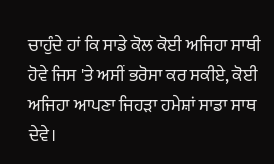ਚਾਹੁੰਦੇ ਹਾਂ ਕਿ ਸਾਡੇ ਕੋਲ ਕੋਈ ਅਜਿਹਾ ਸਾਥੀ ਹੋਵੇ ਜਿਸ 'ਤੇ ਅਸੀਂ ਭਰੋਸਾ ਕਰ ਸਕੀਏ, ਕੋਈ ਅਜਿਹਾ ਆਪਣਾ ਜਿਹੜਾ ਹਮੇਸ਼ਾਂ ਸਾਡਾ ਸਾਥ ਦੇਵੇ।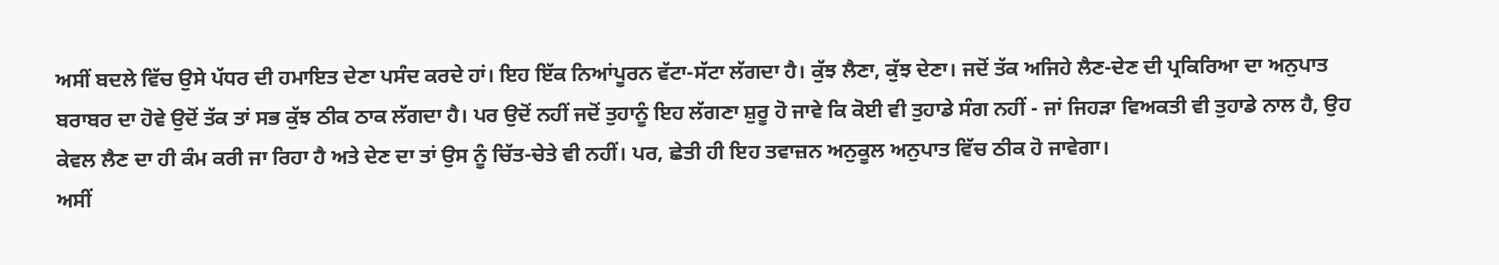ਅਸੀਂ ਬਦਲੇ ਵਿੱਚ ਉਸੇ ਪੱਧਰ ਦੀ ਹਮਾਇਤ ਦੇਣਾ ਪਸੰਦ ਕਰਦੇ ਹਾਂ। ਇਹ ਇੱਕ ਨਿਆਂਪੂਰਨ ਵੱਟਾ-ਸੱਟਾ ਲੱਗਦਾ ਹੈ। ਕੁੱਝ ਲੈਣਾ, ਕੁੱਝ ਦੇਣਾ। ਜਦੋਂ ਤੱਕ ਅਜਿਹੇ ਲੈਣ-ਦੇਣ ਦੀ ਪ੍ਰਕਿਰਿਆ ਦਾ ਅਨੁਪਾਤ ਬਰਾਬਰ ਦਾ ਹੋਵੇ ਉਦੋਂ ਤੱਕ ਤਾਂ ਸਭ ਕੁੱਝ ਠੀਕ ਠਾਕ ਲੱਗਦਾ ਹੈ। ਪਰ ਉਦੋਂ ਨਹੀਂ ਜਦੋਂ ਤੁਹਾਨੂੰ ਇਹ ਲੱਗਣਾ ਸ਼ੁਰੂ ਹੋ ਜਾਵੇ ਕਿ ਕੋਈ ਵੀ ਤੁਹਾਡੇ ਸੰਗ ਨਹੀਂ - ਜਾਂ ਜਿਹੜਾ ਵਿਅਕਤੀ ਵੀ ਤੁਹਾਡੇ ਨਾਲ ਹੈ, ਉਹ ਕੇਵਲ ਲੈਣ ਦਾ ਹੀ ਕੰਮ ਕਰੀ ਜਾ ਰਿਹਾ ਹੈ ਅਤੇ ਦੇਣ ਦਾ ਤਾਂ ਉਸ ਨੂੰ ਚਿੱਤ-ਚੇਤੇ ਵੀ ਨਹੀਂ। ਪਰ, ਛੇਤੀ ਹੀ ਇਹ ਤਵਾਜ਼ਨ ਅਨੁਕੂਲ ਅਨੁਪਾਤ ਵਿੱਚ ਠੀਕ ਹੋ ਜਾਵੇਗਾ।
ਅਸੀਂ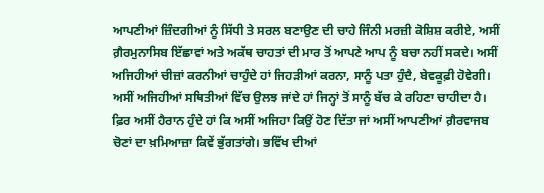ਆਪਣੀਆਂ ਜ਼ਿੰਦਗੀਆਂ ਨੂੰ ਸਿੱਧੀ ਤੇ ਸਰਲ ਬਣਾਉਣ ਦੀ ਚਾਹੇ ਜਿੰਨੀ ਮਰਜ਼ੀ ਕੋਸ਼ਿਸ਼ ਕਰੀਏ, ਅਸੀਂ ਗ਼ੈਰਮੁਨਾਸਿਬ ਇੱਛਾਵਾਂ ਅਤੇ ਅਕੱਥ ਚਾਹਤਾਂ ਦੀ ਮਾਰ ਤੋਂ ਆਪਣੇ ਆਪ ਨੂੰ ਬਚਾ ਨਹੀਂ ਸਕਦੇ। ਅਸੀਂ ਅਜਿਹੀਆਂ ਚੀਜ਼ਾਂ ਕਰਨੀਆਂ ਚਾਹੁੰਦੇ ਹਾਂ ਜਿਹੜੀਆਂ ਕਰਨਾ, ਸਾਨੂੰ ਪਤਾ ਹੁੰਦੈ, ਬੇਵਕੂਫ਼ੀ ਹੋਵੇਗੀ। ਅਸੀਂ ਅਜਿਹੀਆਂ ਸਥਿਤੀਆਂ ਵਿੱਚ ਉਲਝ ਜਾਂਦੇ ਹਾਂ ਜਿਨ੍ਹਾਂ ਤੋਂ ਸਾਨੂੰ ਬੱਚ ਕੇ ਰਹਿਣਾ ਚਾਹੀਦਾ ਹੈ। ਫ਼ਿਰ ਅਸੀਂ ਹੈਰਾਨ ਹੁੰਦੇ ਹਾਂ ਕਿ ਅਸੀਂ ਅਜਿਹਾ ਕਿਉਂ ਹੋਣ ਦਿੱਤਾ ਜਾਂ ਅਸੀਂ ਆਪਣੀਆਂ ਗ਼ੈਰਵਾਜਬ ਚੋਣਾਂ ਦਾ ਖ਼ਮਿਆਜ਼ਾ ਕਿਵੇਂ ਭੁੱਗਤਾਂਗੇ। ਭਵਿੱਖ ਦੀਆਂ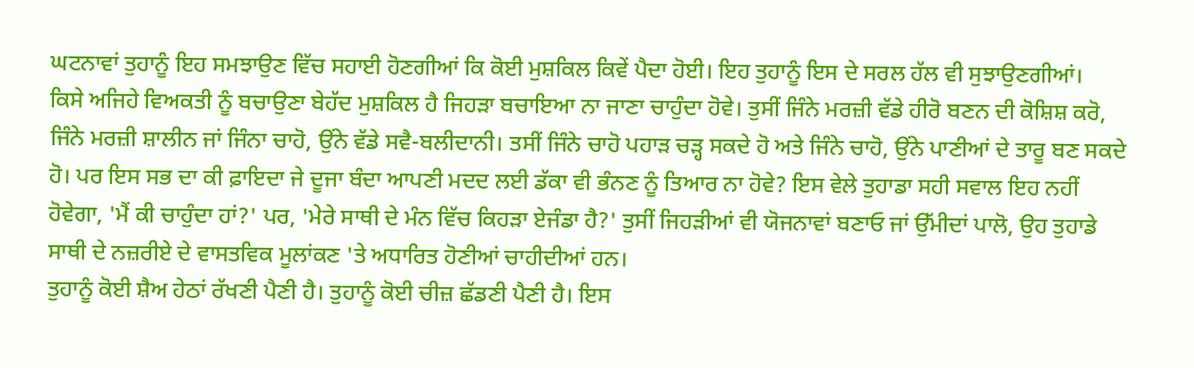ਘਟਨਾਵਾਂ ਤੁਹਾਨੂੰ ਇਹ ਸਮਝਾਉਣ ਵਿੱਚ ਸਹਾਈ ਹੋਣਗੀਆਂ ਕਿ ਕੋਈ ਮੁਸ਼ਕਿਲ ਕਿਵੇਂ ਪੈਦਾ ਹੋਈ। ਇਹ ਤੁਹਾਨੂੰ ਇਸ ਦੇ ਸਰਲ ਹੱਲ ਵੀ ਸੁਝਾਉਣਗੀਆਂ।
ਕਿਸੇ ਅਜਿਹੇ ਵਿਅਕਤੀ ਨੂੰ ਬਚਾਉਣਾ ਬੇਹੱਦ ਮੁਸ਼ਕਿਲ ਹੈ ਜਿਹੜਾ ਬਚਾਇਆ ਨਾ ਜਾਣਾ ਚਾਹੁੰਦਾ ਹੋਵੇ। ਤੁਸੀਂ ਜਿੰਨੇ ਮਰਜ਼ੀ ਵੱਡੇ ਹੀਰੋ ਬਣਨ ਦੀ ਕੋਸ਼ਿਸ਼ ਕਰੋ, ਜਿੰਨੇ ਮਰਜ਼ੀ ਸ਼ਾਲੀਨ ਜਾਂ ਜਿੰਨਾ ਚਾਹੋ, ਉਂਨੇ ਵੱਡੇ ਸਵੈ-ਬਲੀਦਾਨੀ। ਤਸੀਂ ਜਿੰਨੇ ਚਾਹੋ ਪਹਾੜ ਚੜ੍ਹ ਸਕਦੇ ਹੋ ਅਤੇ ਜਿੰਨੇ ਚਾਹੋ, ਉਂਨੇ ਪਾਣੀਆਂ ਦੇ ਤਾਰੂ ਬਣ ਸਕਦੇ ਹੋ। ਪਰ ਇਸ ਸਭ ਦਾ ਕੀ ਫ਼ਾਇਦਾ ਜੇ ਦੂਜਾ ਬੰਦਾ ਆਪਣੀ ਮਦਦ ਲਈ ਡੱਕਾ ਵੀ ਭੰਨਣ ਨੂੰ ਤਿਆਰ ਨਾ ਹੋਵੇ? ਇਸ ਵੇਲੇ ਤੁਹਾਡਾ ਸਹੀ ਸਵਾਲ ਇਹ ਨਹੀਂ ਹੋਵੇਗਾ, 'ਮੈਂ ਕੀ ਚਾਹੁੰਦਾ ਹਾਂ?' ਪਰ, 'ਮੇਰੇ ਸਾਥੀ ਦੇ ਮੰਨ ਵਿੱਚ ਕਿਹੜਾ ਏਜੰਡਾ ਹੈ?' ਤੁਸੀਂ ਜਿਹੜੀਆਂ ਵੀ ਯੋਜਨਾਵਾਂ ਬਣਾਓ ਜਾਂ ਉੱਮੀਦਾਂ ਪਾਲੋ, ਉਹ ਤੁਹਾਡੇ ਸਾਥੀ ਦੇ ਨਜ਼ਰੀਏ ਦੇ ਵਾਸਤਵਿਕ ਮੂਲਾਂਕਣ 'ਤੇ ਅਧਾਰਿਤ ਹੋਣੀਆਂ ਚਾਹੀਦੀਆਂ ਹਨ।
ਤੁਹਾਨੂੰ ਕੋਈ ਸ਼ੈਅ ਹੇਠਾਂ ਰੱਖਣੀ ਪੈਣੀ ਹੈ। ਤੁਹਾਨੂੰ ਕੋਈ ਚੀਜ਼ ਛੱਡਣੀ ਪੈਣੀ ਹੈ। ਇਸ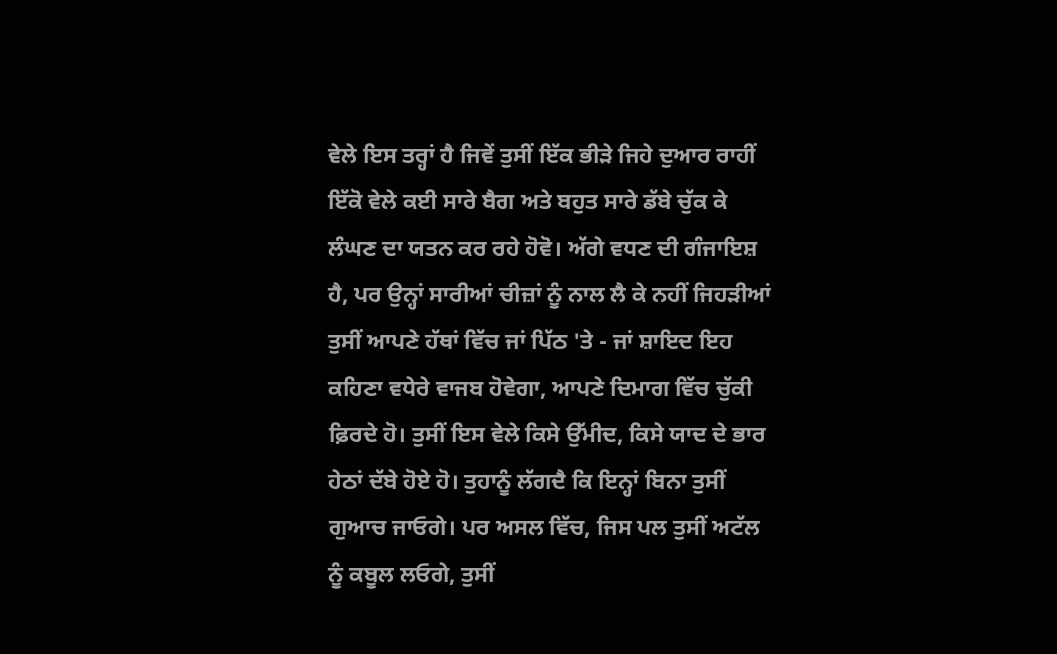ਵੇਲੇ ਇਸ ਤਰ੍ਹਾਂ ਹੈ ਜਿਵੇਂ ਤੁਸੀਂ ਇੱਕ ਭੀੜੇ ਜਿਹੇ ਦੁਆਰ ਰਾਹੀਂ ਇੱਕੋ ਵੇਲੇ ਕਈ ਸਾਰੇ ਬੈਗ ਅਤੇ ਬਹੁਤ ਸਾਰੇ ਡੱਬੇ ਚੁੱਕ ਕੇ ਲੰਘਣ ਦਾ ਯਤਨ ਕਰ ਰਹੇ ਹੋਵੋ। ਅੱਗੇ ਵਧਣ ਦੀ ਗੰਜਾਇਸ਼ ਹੈ, ਪਰ ਉਨ੍ਹਾਂ ਸਾਰੀਆਂ ਚੀਜ਼ਾਂ ਨੂੰ ਨਾਲ ਲੈ ਕੇ ਨਹੀਂ ਜਿਹੜੀਆਂ ਤੁਸੀਂ ਆਪਣੇ ਹੱਥਾਂ ਵਿੱਚ ਜਾਂ ਪਿੱਠ 'ਤੇ - ਜਾਂ ਸ਼ਾਇਦ ਇਹ ਕਹਿਣਾ ਵਧੇਰੇ ਵਾਜਬ ਹੋਵੇਗਾ, ਆਪਣੇ ਦਿਮਾਗ ਵਿੱਚ ਚੁੱਕੀ ਫ਼ਿਰਦੇ ਹੋ। ਤੁਸੀਂ ਇਸ ਵੇਲੇ ਕਿਸੇ ਉੱਮੀਦ, ਕਿਸੇ ਯਾਦ ਦੇ ਭਾਰ ਹੇਠਾਂ ਦੱਬੇ ਹੋਏ ਹੋ। ਤੁਹਾਨੂੰ ਲੱਗਦੈ ਕਿ ਇਨ੍ਹਾਂ ਬਿਨਾ ਤੁਸੀਂ ਗੁਆਚ ਜਾਓਗੇ। ਪਰ ਅਸਲ ਵਿੱਚ, ਜਿਸ ਪਲ ਤੁਸੀਂ ਅਟੱਲ ਨੂੰ ਕਬੂਲ ਲਓਗੇ, ਤੁਸੀਂ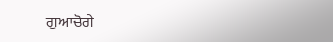ਗੁਆਚੋਗੇ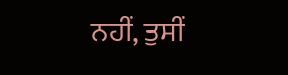ਨਹੀਂ, ਤੁਸੀਂ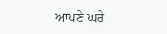ਆਪਣੇ ਘਰੇ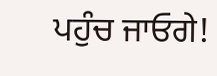ਪਹੁੰਚ ਜਾਓਗੇ!